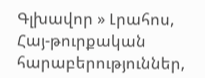Գլխավոր » Լրահոս, Հայ-թուրքական հարաբերություններ,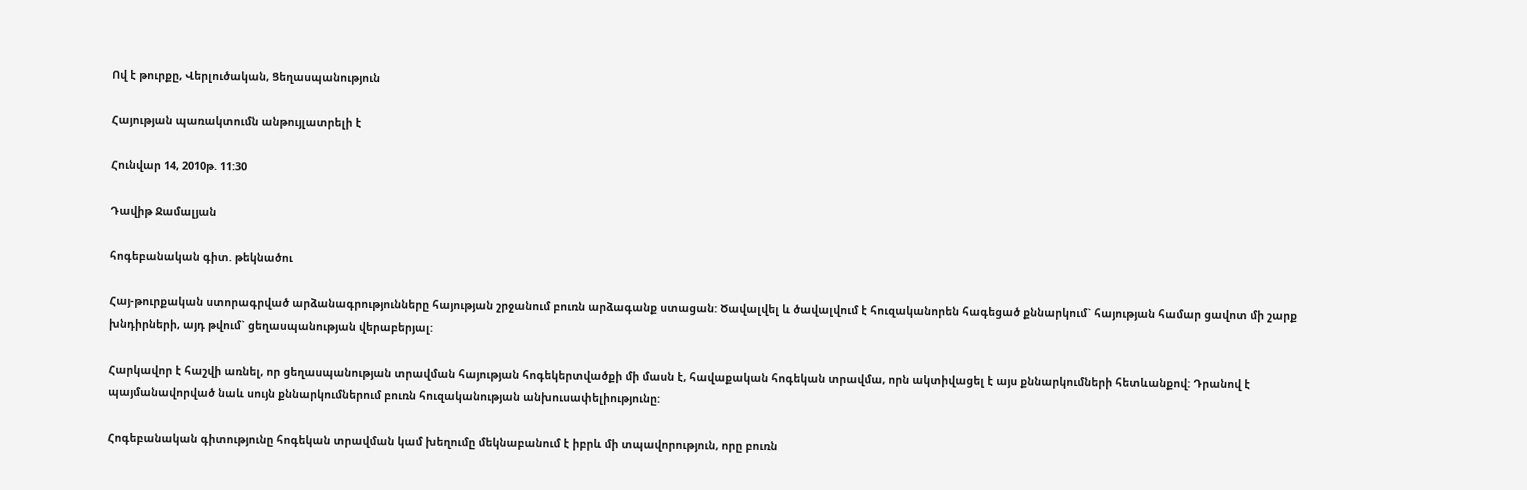Ով է թուրքը, Վերլուծական, Ցեղասպանություն

Հայության պառակտումն անթույլատրելի է

Հունվար 14, 2010թ. 11:30

Դավիթ Ջամալյան

հոգեբանական գիտ. թեկնածու

Հայ-թուրքական ստորագրված արձանագրությունները հայության շրջանում բուռն արձագանք ստացան: Ծավալվել և ծավալվում է հուզականորեն հագեցած քննարկում` հայության համար ցավոտ մի շարք խնդիրների, այդ թվում` ցեղասպանության վերաբերյալ:

Հարկավոր է հաշվի առնել, որ ցեղասպանության տրավման հայության հոգեկերտվածքի մի մասն է, հավաքական հոգեկան տրավմա, որն ակտիվացել է այս քննարկումների հետևանքով: Դրանով է պայմանավորված նաև սույն քննարկումներում բուռն հուզականության անխուսափելիությունը:

Հոգեբանական գիտությունը հոգեկան տրավման կամ խեղումը մեկնաբանում է իբրև մի տպավորություն, որը բուռն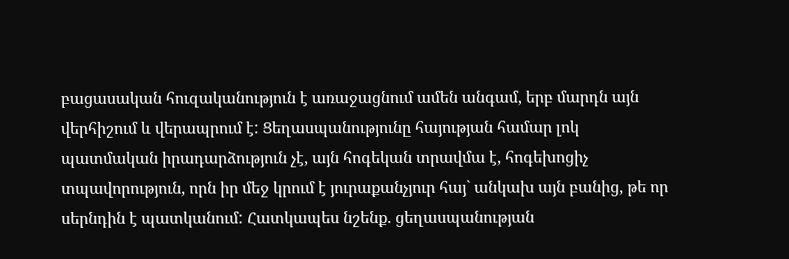բացասական հուզականություն է առաջացնում ամեն անգամ, երբ մարդն այն վերհիշում և վերապրում է: Ցեղասպանությունը հայության համար լոկ պատմական իրադարձություն չէ, այն հոգեկան տրավմա է, հոգեխոցիչ տպավորություն, որն իր մեջ կրում է յուրաքանչյուր հայ` անկախ այն բանից, թե որ սերնդին է պատկանում: Հատկապես նշենք. ցեղասպանության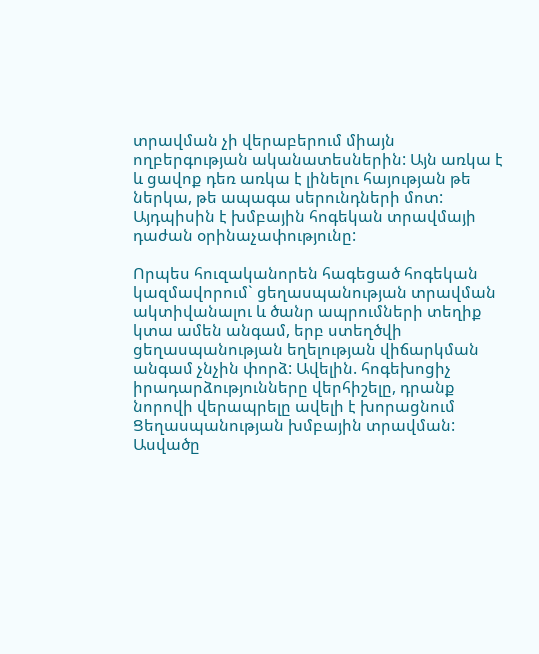տրավման չի վերաբերում միայն ողբերգության ականատեսներին: Այն առկա է և ցավոք դեռ առկա է լինելու հայության թե ներկա, թե ապագա սերունդների մոտ: Այդպիսին է խմբային հոգեկան տրավմայի դաժան օրինաչափությունը:

Որպես հուզականորեն հագեցած հոգեկան կազմավորում` ցեղասպանության տրավման ակտիվանալու և ծանր ապրումների տեղիք կտա ամեն անգամ, երբ ստեղծվի ցեղասպանության եղելության վիճարկման անգամ չնչին փորձ: Ավելին. հոգեխոցիչ իրադարձությունները վերհիշելը, դրանք նորովի վերապրելը ավելի է խորացնում Ցեղասպանության խմբային տրավման: Ասվածը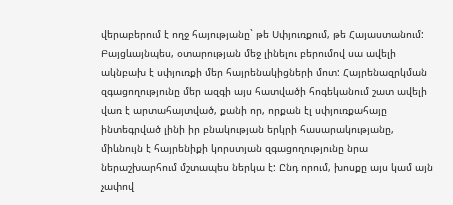վերաբերում է ողջ հայությանը` թե Սփյուռքում, թե Հայաստանում: Բայցևայնպես, օտարության մեջ լինելու բերումով սա ավելի ակնբախ է սփյուռքի մեր հայրենակիցների մոտ: Հայրենազրկման զգացողությունը մեր ազգի այս հատվածի հոգեկանում շատ ավելի վառ է արտահայտված, քանի որ, որքան էլ սփյուռքահայը ինտեգրված լինի իր բնակության երկրի հասարակությանը, միևնույն է հայրենիքի կորստյան զգացողությունը նրա ներաշխարհում մշտապես ներկա է: Ընդ որում, խոսքը այս կամ այն չափով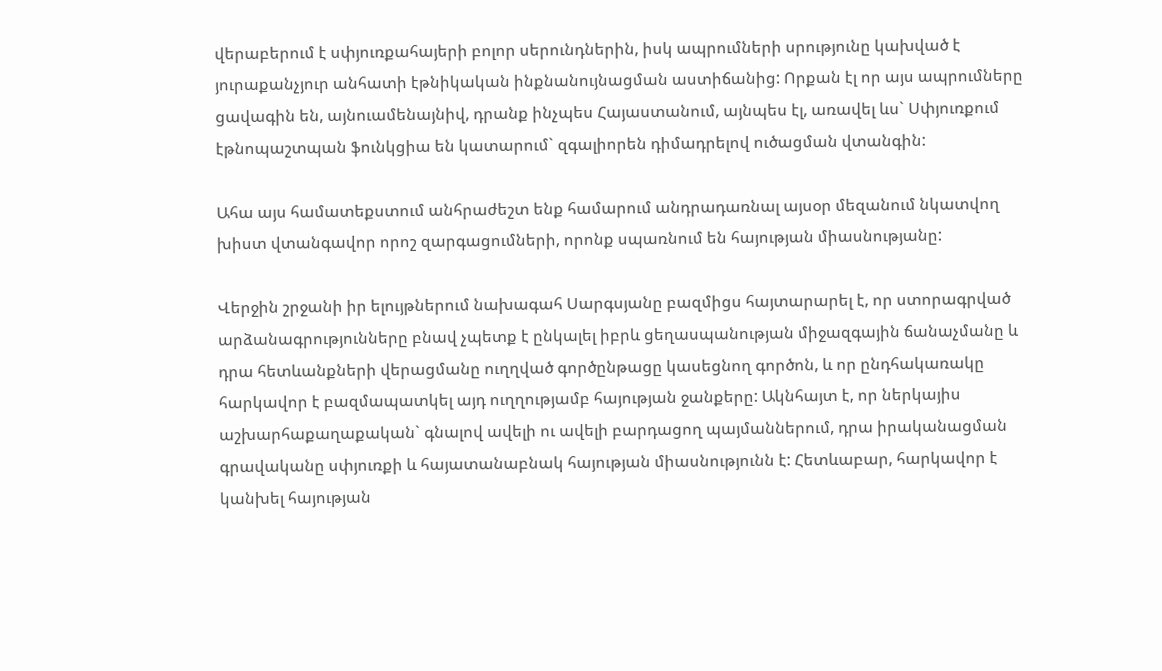վերաբերում է սփյուռքահայերի բոլոր սերունդներին, իսկ ապրումների սրությունը կախված է յուրաքանչյուր անհատի էթնիկական ինքնանույնացման աստիճանից: Որքան էլ որ այս ապրումները ցավագին են, այնուամենայնիվ, դրանք ինչպես Հայաստանում, այնպես էլ, առավել ևս` Սփյուռքում էթնոպաշտպան ֆունկցիա են կատարում` զգալիորեն դիմադրելով ուծացման վտանգին:

Ահա այս համատեքստում անհրաժեշտ ենք համարում անդրադառնալ այսօր մեզանում նկատվող խիստ վտանգավոր որոշ զարգացումների, որոնք սպառնում են հայության միասնությանը:

Վերջին շրջանի իր ելույթներում նախագահ Սարգսյանը բազմիցս հայտարարել է, որ ստորագրված արձանագրությունները բնավ չպետք է ընկալել իբրև ցեղասպանության միջազգային ճանաչմանը և դրա հետևանքների վերացմանը ուղղված գործընթացը կասեցնող գործոն, և որ ընդհակառակը հարկավոր է բազմապատկել այդ ուղղությամբ հայության ջանքերը: Ակնհայտ է, որ ներկայիս աշխարհաքաղաքական` գնալով ավելի ու ավելի բարդացող պայմաններում, դրա իրականացման գրավականը սփյուռքի և հայատանաբնակ հայության միասնությունն է: Հետևաբար, հարկավոր է կանխել հայության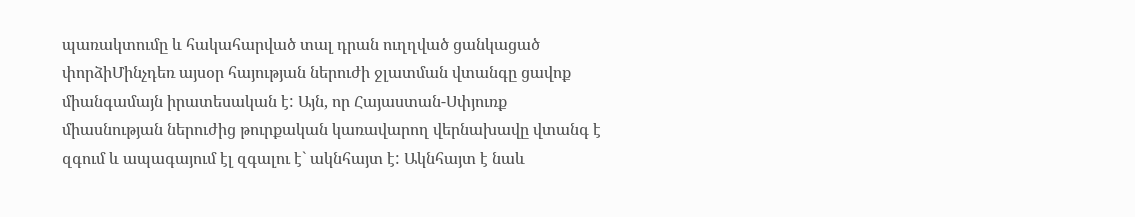պառակտումը և հակահարված տալ դրան ուղղված ցանկացած փորձիՄինչդեռ այսօր հայության ներուժի ջլատման վտանգը ցավոք միանգամայն իրատեսական է: Այն, որ Հայաստան-Սփյուռք միասնության ներուժից թուրքական կառավարող վերնախավը վտանգ է զգում և ապագայում էլ զգալու է` ակնհայտ է: Ակնհայտ է նաև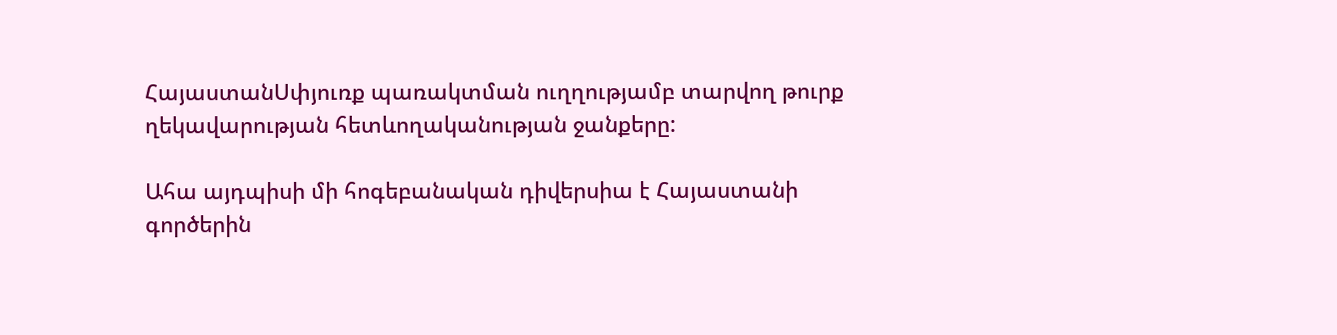ՀայաստանՍփյուռք պառակտման ուղղությամբ տարվող թուրք ղեկավարության հետևողականության ջանքերը:

Ահա այդպիսի մի հոգեբանական դիվերսիա է Հայաստանի գործերին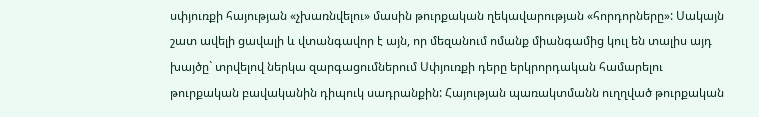սփյուռքի հայության «չխառնվելու» մասին թուրքական ղեկավարության «հորդորները»: Սակայն շատ ավելի ցավալի և վտանգավոր է այն, որ մեզանում ոմանք միանգամից կուլ են տալիս այդ խայծը` տրվելով ներկա զարգացումներում Սփյուռքի դերը երկրորդական համարելու թուրքական բավականին դիպուկ սադրանքին: Հայության պառակտմանն ուղղված թուրքական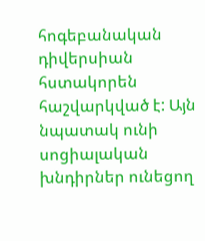հոգեբանական դիվերսիան հստակորեն հաշվարկված է: Այն նպատակ ունի սոցիալական խնդիրներ ունեցող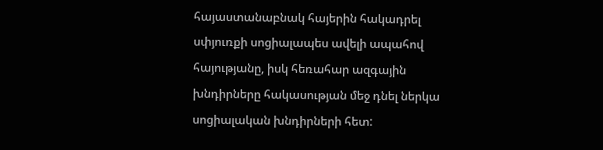հայաստանաբնակ հայերին հակադրել սփյուռքի սոցիալապես ավելի ապահով հայությանը, իսկ հեռահար ազգային խնդիրները հակասության մեջ դնել ներկա սոցիալական խնդիրների հետ: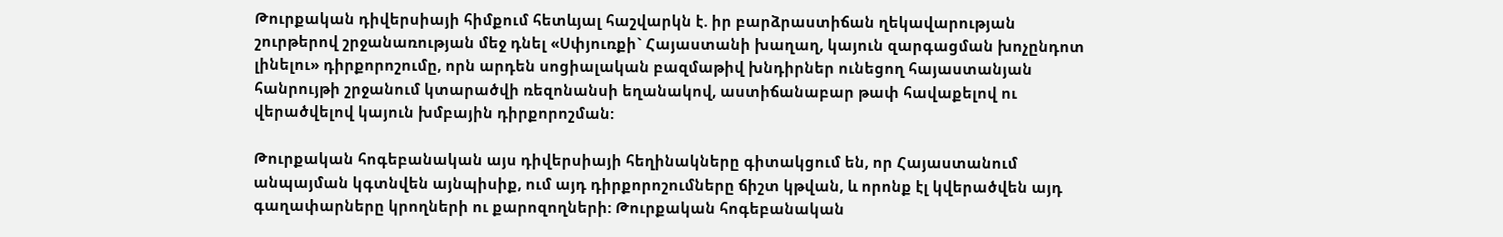Թուրքական դիվերսիայի հիմքում հետևյալ հաշվարկն է. իր բարձրաստիճան ղեկավարության շուրթերով շրջանառության մեջ դնել «Սփյուռքի` Հայաստանի խաղաղ, կայուն զարգացման խոչընդոտ լինելու» դիրքորոշումը, որն արդեն սոցիալական բազմաթիվ խնդիրներ ունեցող հայաստանյան հանրույթի շրջանում կտարածվի ռեզոնանսի եղանակով, աստիճանաբար թափ հավաքելով ու վերածվելով կայուն խմբային դիրքորոշման:

Թուրքական հոգեբանական այս դիվերսիայի հեղինակները գիտակցում են, որ Հայաստանում անպայման կգտնվեն այնպիսիք, ում այդ դիրքորոշումները ճիշտ կթվան, և որոնք էլ կվերածվեն այդ գաղափարները կրողների ու քարոզողների: Թուրքական հոգեբանական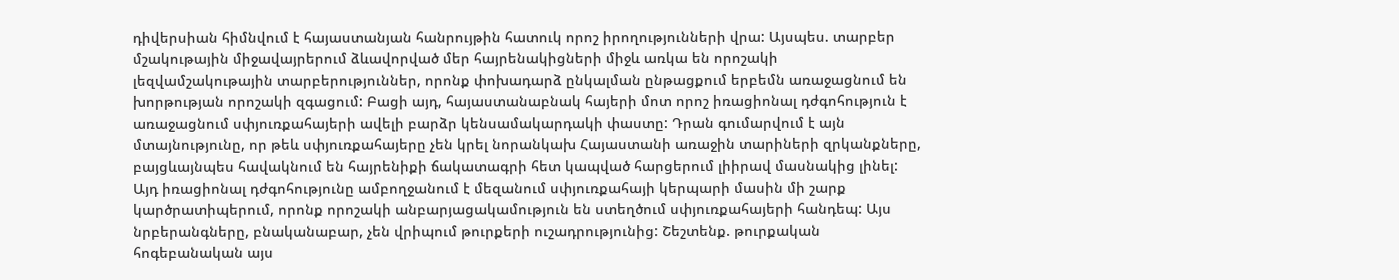դիվերսիան հիմնվում է հայաստանյան հանրույթին հատուկ որոշ իրողությունների վրա: Այսպես. տարբեր մշակութային միջավայրերում ձևավորված մեր հայրենակիցների միջև առկա են որոշակի լեզվամշակութային տարբերություններ, որոնք փոխադարձ ընկալման ընթացքում երբեմն առաջացնում են խորթության որոշակի զգացում: Բացի այդ, հայաստանաբնակ հայերի մոտ որոշ իռացիոնալ դժգոհություն է առաջացնում սփյուռքահայերի ավելի բարձր կենսամակարդակի փաստը: Դրան գումարվում է այն մտայնությունը, որ թեև սփյուռքահայերը չեն կրել նորանկախ Հայաստանի առաջին տարիների զրկանքները, բայցևայնպես հավակնում են հայրենիքի ճակատագրի հետ կապված հարցերում լիիրավ մասնակից լինել: Այդ իռացիոնալ դժգոհությունը ամբողջանում է մեզանում սփյուռքահայի կերպարի մասին մի շարք կարծրատիպերում, որոնք որոշակի անբարյացակամություն են ստեղծում սփյուռքահայերի հանդեպ: Այս նրբերանգները, բնականաբար, չեն վրիպում թուրքերի ուշադրությունից: Շեշտենք. թուրքական հոգեբանական այս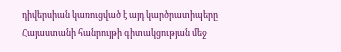դիվերսիան կառուցված է այդ կարծրատիպերը Հայաստանի հանրույթի գիտակցության մեջ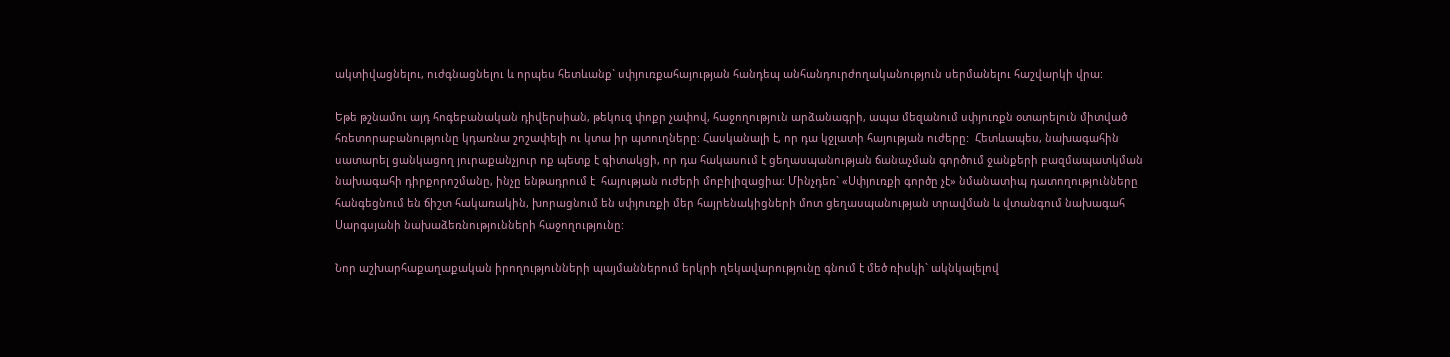ակտիվացնելու, ուժգնացնելու և որպես հետևանք` սփյուռքահայության հանդեպ անհանդուրժողականություն սերմանելու հաշվարկի վրա:

Եթե թշնամու այդ հոգեբանական դիվերսիան, թեկուզ փոքր չափով, հաջողություն արձանագրի, ապա մեզանում սփյուռքն օտարելուն միտված հռետորաբանությունը կդառնա շոշափելի ու կտա իր պտուղները: Հասկանալի է, որ դա կջլատի հայության ուժերը:  Հետևապես, նախագահին սատարել ցանկացող յուրաքանչյուր ոք պետք է գիտակցի, որ դա հակասում է ցեղասպանության ճանաչման գործում ջանքերի բազմապատկման նախագահի դիրքորոշմանը, ինչը ենթադրում է  հայության ուժերի մոբիլիզացիա: Մինչդեռ` «Սփյուռքի գործը չէ» նմանատիպ դատողությունները հանգեցնում են ճիշտ հակառակին, խորացնում են սփյուռքի մեր հայրենակիցների մոտ ցեղասպանության տրավման և վտանգում նախագահ Սարգսյանի նախաձեռնությունների հաջողությունը:

Նոր աշխարհաքաղաքական իրողությունների պայմաններում երկրի ղեկավարությունը գնում է մեծ ռիսկի` ակնկալելով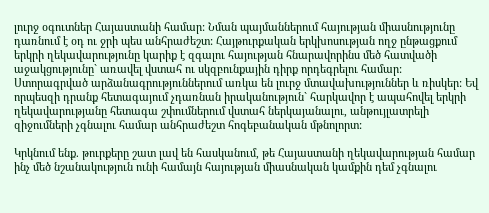լուրջ օգուտներ Հայաստանի համար: Նման պայմաններում հայության միասնությունը դառնում է օդ ու ջրի պես անհրաժեշտ: Հայթուրքական երկխոսության ողջ ընթացքում երկրի ղեկավարությունը կարիք է զգալու հայության հնարավորինս մեծ հատվածի աջակցությունը` առավել վստահ ու սկզբունքային դիրք որդեգրելու համար: Ստորագրված արձանագրություններում առկա են լուրջ մտավախություններ և ռիսկեր: Եվ որպեսզի դրանք հետագայում չդառնան իրականություն` հարկավոր է ապահովել երկրի ղեկավարությանը հետագա շփումներում վստահ ներկայանալու, անթույլատրելի զիջումների չգնալու համար անհրաժեշտ հոգեբանական մթնոլորտ:

Կրկնում ենք. թուրքերը շատ լավ են հասկանում, թե Հայաստանի ղեկավարության համար ինչ մեծ նշանակություն ունի համայն հայության միասնական կամքին դեմ չգնալու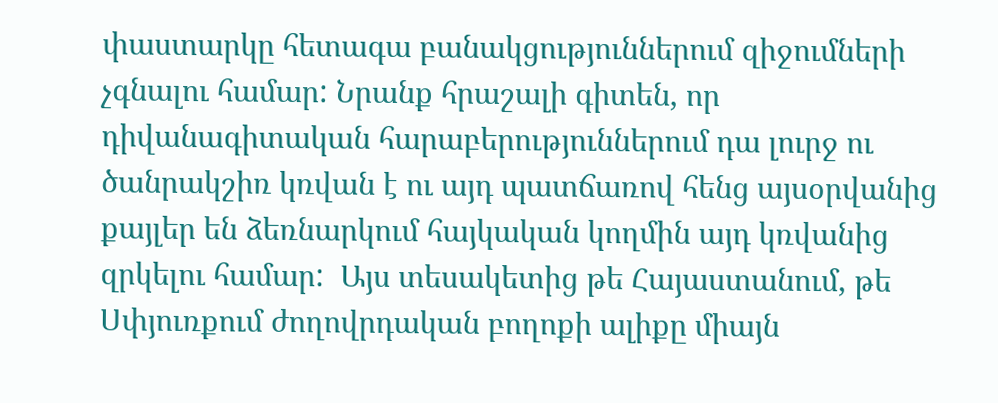փաստարկը հետագա բանակցություններում զիջումների չգնալու համար: Նրանք հրաշալի գիտեն, որ  դիվանագիտական հարաբերություններում դա լուրջ ու ծանրակշիռ կռվան է ու այդ պատճառով հենց այսօրվանից քայլեր են ձեռնարկում հայկական կողմին այդ կռվանից զրկելու համար:  Այս տեսակետից թե Հայաստանում, թե Սփյուռքում ժողովրդական բողոքի ալիքը միայն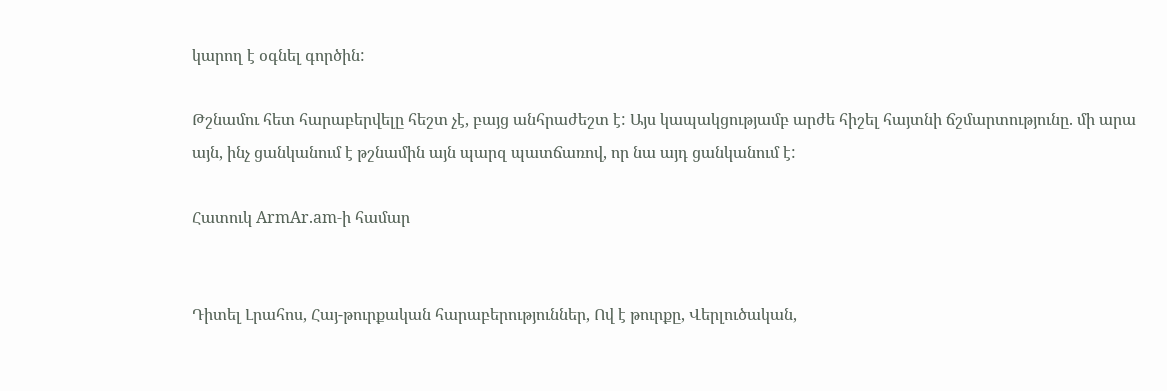կարող է օգնել գործին:

Թշնամու հետ հարաբերվելը հեշտ չէ, բայց անհրաժեշտ է: Այս կապակցությամբ արժե հիշել հայտնի ճշմարտությունը. մի արա այն, ինչ ցանկանում է թշնամին այն պարզ պատճառով, որ նա այդ ցանկանում է:

Հատուկ ArmAr.am-ի համար


Դիտել Լրահոս, Հայ-թուրքական հարաբերություններ, Ով է թուրքը, Վերլուծական,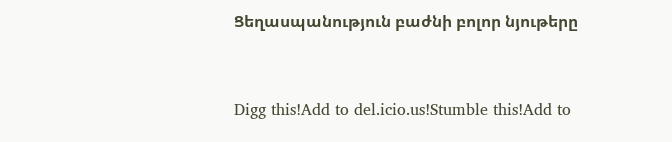Ցեղասպանություն բաժնի բոլոր նյութերը



Digg this!Add to del.icio.us!Stumble this!Add to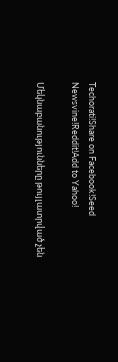Techorati!Share on Facebook!Seed Newsvine!Reddit!Add to Yahoo!

Մեկնաբանությունները թույլատրված չեն